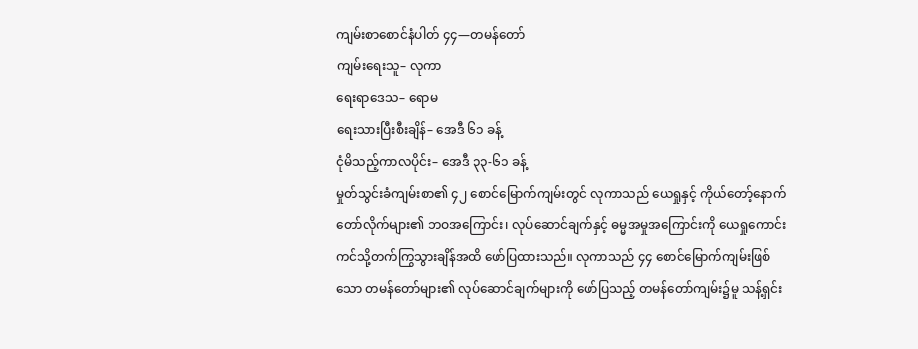ကျမ်းစာစောင်နံပါတ် ၄၄—တမန်တော်
ကျမ်းရေးသူ– လုကာ
ရေးရာဒေသ– ရောမ
ရေးသားပြီးစီးချိန်– အေဒီ ၆၁ ခန့်
ငုံမိသည့်ကာလပိုင်း– အေဒီ ၃၃-၆၁ ခန့်
မှုတ်သွင်းခံကျမ်းစာ၏ ၄၂ စောင်မြောက်ကျမ်းတွင် လုကာသည် ယေရှုနှင့် ကိုယ်တော့်နောက်တော်လိုက်များ၏ ဘဝအကြောင်း၊ လုပ်ဆောင်ချက်နှင့် ဓမ္မအမှုအကြောင်းကို ယေရှုကောင်းကင်သို့တက်ကြွသွားချိန်အထိ ဖော်ပြထားသည်။ လုကာသည် ၄၄ စောင်မြောက်ကျမ်းဖြစ်သော တမန်တော်များ၏ လုပ်ဆောင်ချက်များကို ဖော်ပြသည့် တမန်တော်ကျမ်း၌မူ သန့်ရှင်း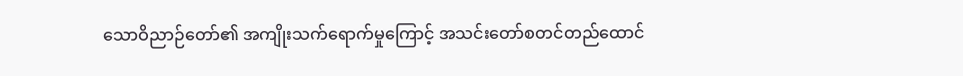သောဝိညာဉ်တော်၏ အကျိုးသက်ရောက်မှုကြောင့် အသင်းတော်စတင်တည်ထောင်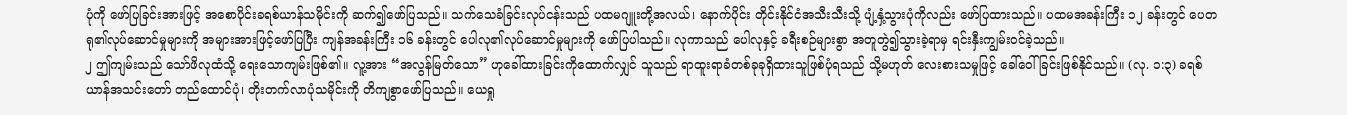ပုံကို ဖော်ပြခြင်းအားဖြင့် အစောပိုင်းခရစ်ယာန်သမိုင်းကို ဆက်၍ဖော်ပြသည်။ သက်သေခံခြင်းလုပ်ငန်းသည် ပထမဂျူးတို့အလယ်၊ နောက်ပိုင်း တိုင်းနိုင်ငံအသီးသီးသို့ ပျံ့နှံ့သွားပုံကိုလည်း ဖော်ပြထားသည်။ ပထမအခန်းကြီး ၁၂ ခန်းတွင် ပေတရု၏လုပ်ဆောင်မှုများကို အများအားဖြင့်ဖော်ပြပြီး ကျန်အခန်းကြီး ၁၆ ခန်းတွင် ပေါလု၏လုပ်ဆောင်မှုများကို ဖော်ပြပါသည်။ လုကာသည် ပေါလုနှင့် ခရီးစဉ်များစွာ အတူတွဲ၍သွားခဲ့ရာမှ ရင်းနှီးကျွမ်းဝင်ခဲ့သည်။
၂ ဤကျမ်းသည် သော်ဖိလုထံသို့ ရေးသောကျမ်းဖြစ်၏။ လူ့အား “အလွန်မြတ်သော” ဟုခေါ်ထားခြင်းကိုထောက်လျှင် သူသည် ရာထူးရာခံတစ်ခုခုရှိထားသူဖြစ်ပုံရသည် သို့မဟုတ် လေးစားသမှုဖြင့် ခေါ်ဝေါ်ခြင်းဖြစ်နိုင်သည်။ (လု. ၁:၃) ခရစ်ယာန်အသင်းတော် တည်ထောင်ပုံ၊ တိုးတက်လာပုံသမိုင်းကို တိကျစွာဖော်ပြသည်။ ယေရှု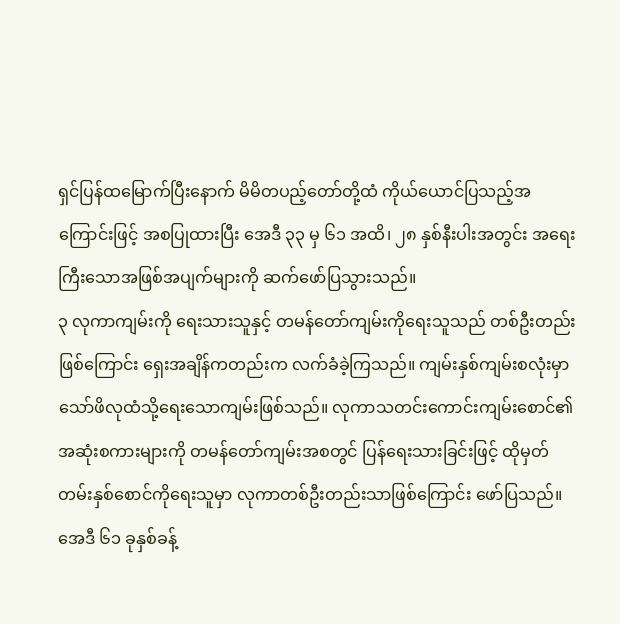ရှင်ပြန်ထမြောက်ပြီးနောက် မိမိတပည့်တော်တို့ထံ ကိုယ်ယောင်ပြသည့်အကြောင်းဖြင့် အစပြုထားပြီး အေဒီ ၃၃ မှ ၆၁ အထိ၊ ၂၈ နှစ်နီးပါးအတွင်း အရေးကြီးသောအဖြစ်အပျက်များကို ဆက်ဖော်ပြသွားသည်။
၃ လုကာကျမ်းကို ရေးသားသူနှင့် တမန်တော်ကျမ်းကိုရေးသူသည် တစ်ဦးတည်းဖြစ်ကြောင်း ရှေးအချိန်ကတည်းက လက်ခံခဲ့ကြသည်။ ကျမ်းနှစ်ကျမ်းစလုံးမှာ သော်ဖိလုထံသို့ရေးသောကျမ်းဖြစ်သည်။ လုကာသတင်းကောင်းကျမ်းစောင်၏ အဆုံးစကားများကို တမန်တော်ကျမ်းအစတွင် ပြန်ရေးသားခြင်းဖြင့် ထိုမှတ်တမ်းနှစ်စောင်ကိုရေးသူမှာ လုကာတစ်ဦးတည်းသာဖြစ်ကြောင်း ဖော်ပြသည်။ အေဒီ ၆၁ ခုနှစ်ခန့်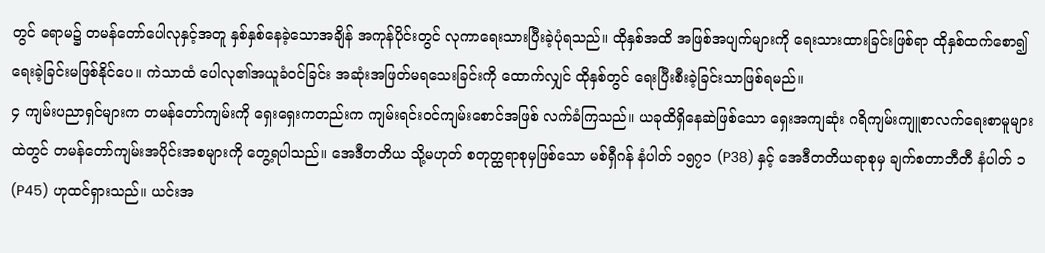တွင် ရောမ၌ တမန်တော်ပေါလုနှင့်အတူ နှစ်နှစ်နေခဲ့သောအချိန် အကုန်ပိုင်းတွင် လုကာရေးသားပြီးခဲ့ပုံရသည်။ ထိုနှစ်အထိ အဖြစ်အပျက်များကို ရေးသားထားခြင်းဖြစ်ရာ ထိုနှစ်ထက်စော၍ ရေးခဲ့ခြင်းမဖြစ်နိုင်ပေ။ ကဲသာထံ ပေါလု၏အယူခံဝင်ခြင်း အဆုံးအဖြတ်မရသေးခြင်းကို ထောက်လျှင် ထိုနှစ်တွင် ရေးပြီးစီးခဲ့ခြင်းသာဖြစ်ရမည်။
၄ ကျမ်းပညာရှင်များက တမန်တော်ကျမ်းကို ရှေးရှေးကတည်းက ကျမ်းရင်းဝင်ကျမ်းစောင်အဖြစ် လက်ခံကြသည်။ ယခုထိရှိနေဆဲဖြစ်သော ရှေးအကျဆုံး ဂရိကျမ်းကျူစာလက်ရေးစာမူများထဲတွင် တမန်တော်ကျမ်းအပိုင်းအစများကို တွေ့ရပါသည်။ အေဒီတတိယ သို့မဟုတ် စတုတ္ထရာစုမှဖြစ်သော မစ်ရှီဂန် နံပါတ် ၁၅၇၁ (P38) နှင့် အေဒီတတိယရာစုမှ ချက်စတာဘီတီ နံပါတ် ၁ (P45) ဟုထင်ရှားသည်။ ယင်းအ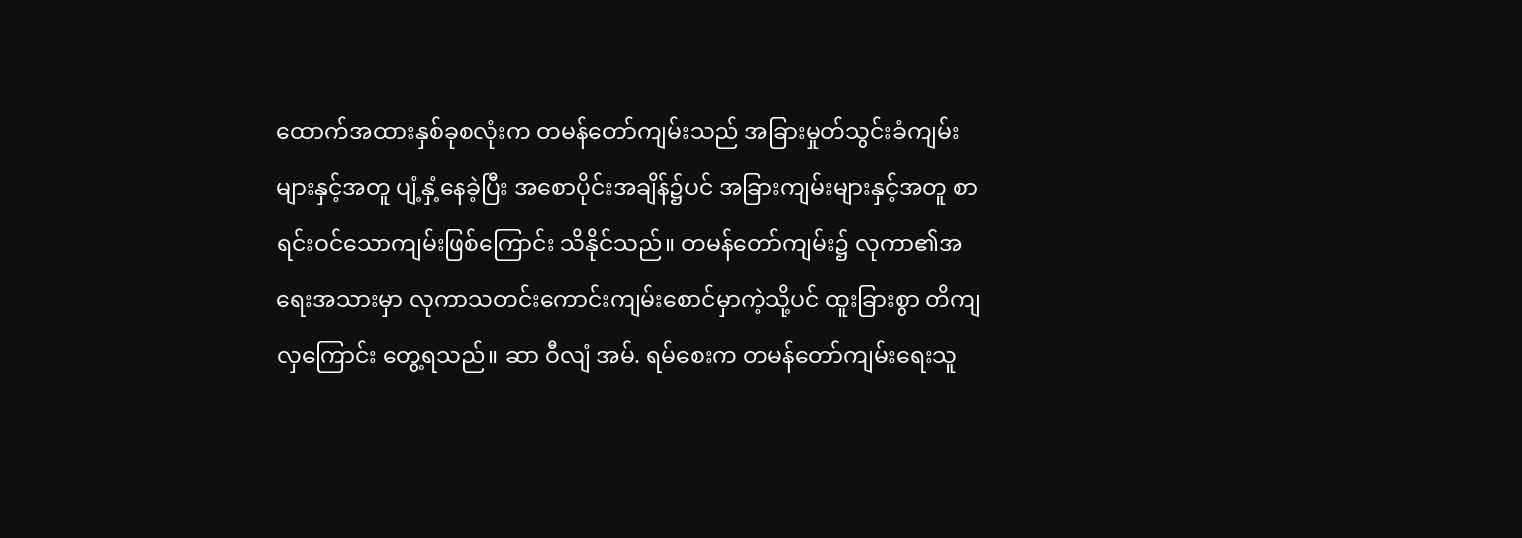ထောက်အထားနှစ်ခုစလုံးက တမန်တော်ကျမ်းသည် အခြားမှုတ်သွင်းခံကျမ်းများနှင့်အတူ ပျံ့နှံ့နေခဲ့ပြီး အစောပိုင်းအချိန်၌ပင် အခြားကျမ်းများနှင့်အတူ စာရင်းဝင်သောကျမ်းဖြစ်ကြောင်း သိနိုင်သည်။ တမန်တော်ကျမ်း၌ လုကာ၏အရေးအသားမှာ လုကာသတင်းကောင်းကျမ်းစောင်မှာကဲ့သို့ပင် ထူးခြားစွာ တိကျလှကြောင်း တွေ့ရသည်။ ဆာ ဝီလျံ အမ်. ရမ်စေးက တမန်တော်ကျမ်းရေးသူ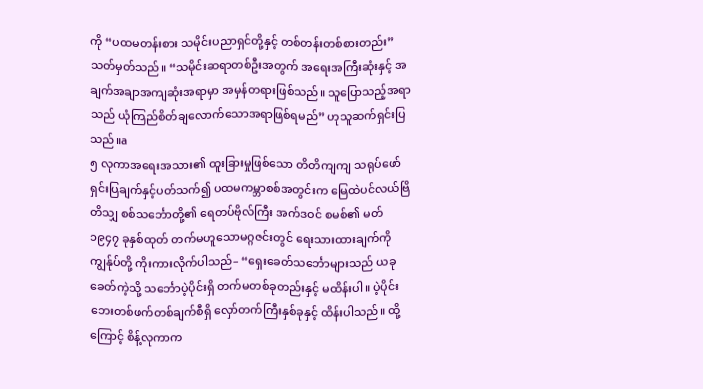ကို “ပထမတန်းစား သမိုင်းပညာရှင်တို့နှင့် တစ်တန်းတစ်စားတည်း” သတ်မှတ်သည်။ “သမိုင်းဆရာတစ်ဦးအတွက် အရေးအကြီးဆုံးနှင့် အချက်အချာအကျဆုံးအရာမှာ အမှန်တရားဖြစ်သည်။ သူပြောသည့်အရာသည် ယုံကြည်စိတ်ချလောက်သောအရာဖြစ်ရမည်” ဟုသူဆက်ရှင်းပြသည်။a
၅ လုကာအရေးအသား၏ ထူးခြားမှုဖြစ်သော တိတိကျကျ သရုပ်ဖော်ရှင်းပြချက်နှင့်ပတ်သက်၍ ပထမကမ္ဘာစစ်အတွင်းက မြေထဲပင်လယ်ဗြိတိသျှ စစ်သင်္ဘောတို့၏ ရေတပ်ဗိုလ်ကြီး အက်ဒဝင် စမစ်၏ မတ် ၁၉၄၇ ခုနှစ်ထုတ် တက်မဟူသောမဂ္ဂဇင်းတွင် ရေးသားထားချက်ကို ကျွန်ုပ်တို့ ကိုးကားလိုက်ပါသည်– “ရှေးခေတ်သင်္ဘောများသည် ယခုခေတ်ကဲ့သို့ သင်္ဘောပဲ့ပိုင်းရှိ တက်မတစ်ခုတည်းနှင့် မထိန်းပါ။ ပဲ့ပိုင်းဘေးတစ်ဖက်တစ်ချက်စီရှိ လှော်တက်ကြီးနှစ်ခုနှင့် ထိန်းပါသည်။ ထို့ကြောင့် စိန့်လုကာက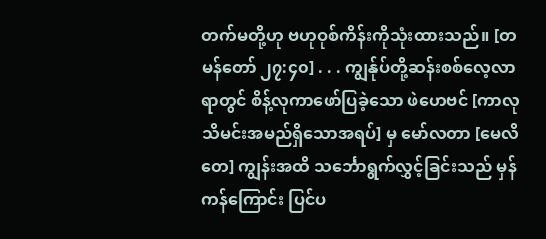တက်မတို့ဟု ဗဟုဝုစ်ကိန်းကိုသုံးထားသည်။ [တမန်တော် ၂၇:၄၀] . . . ကျွန်ုပ်တို့ဆန်းစစ်လေ့လာရာတွင် စိန့်လုကာဖော်ပြခဲ့သော ဖဲဟေဗင် [ကာလုသိမင်းအမည်ရှိသောအရပ်] မှ မော်လတာ [မေလိတေ] ကျွန်းအထိ သင်္ဘောရွက်လွှင့်ခြင်းသည် မှန်ကန်ကြောင်း ပြင်ပ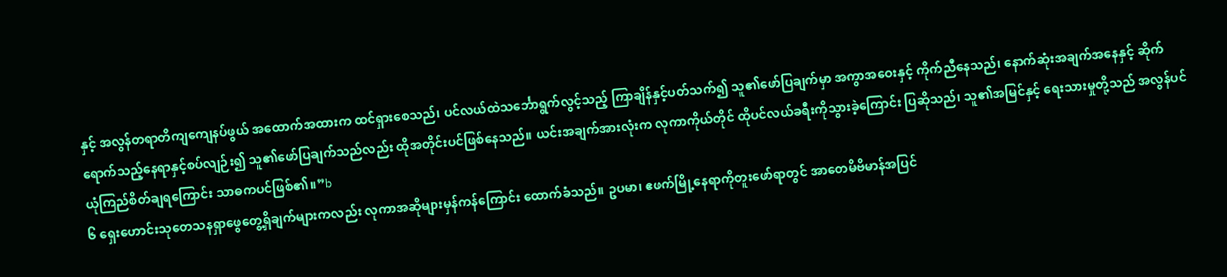နှင့် အလွန်တရာတိကျကျေနပ်ဖွယ် အထောက်အထားက ထင်ရှားစေသည်၊ ပင်လယ်ထဲသင်္ဘောရွက်လွင့်သည့် ကြာချိန်နှင့်ပတ်သက်၍ သူ၏ဖော်ပြချက်မှာ အကွာအဝေးနှင့် ကိုက်ညီနေသည်၊ နောက်ဆုံးအချက်အနေနှင့် ဆိုက်ရောက်သည့်နေရာနှင့်စပ်လျဉ်း၍ သူ၏ဖော်ပြချက်သည်လည်း ထိုအတိုင်းပင်ဖြစ်နေသည်။ ယင်းအချက်အားလုံးက လုကာကိုယ်တိုင် ထိုပင်လယ်ခရီးကိုသွားခဲ့ကြောင်း ပြဆိုသည်၊ သူ၏အမြင်နှင့် ရေးသားမှုတို့သည် အလွန်ပင်ယုံကြည်စိတ်ချရကြောင်း သာဓကပင်ဖြစ်၏။”b
၆ ရှေးဟောင်းသုတေသနရှာဖွေတွေ့ရှိချက်များကလည်း လုကာအဆိုများမှန်ကန်ကြောင်း ထောက်ခံသည်။ ဥပမာ၊ ဧဖက်မြို့နေရာကိုတူးဖော်ရာတွင် အာတေမိဗိမာန်အပြင်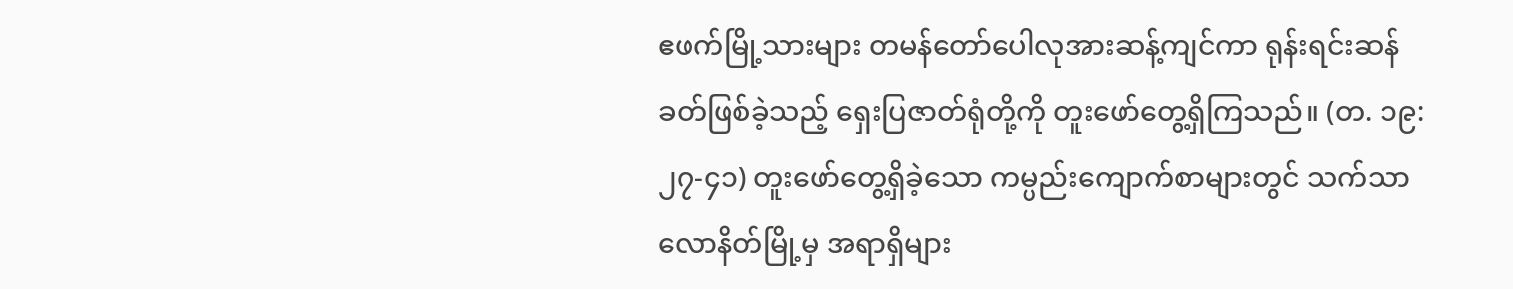ဧဖက်မြို့သားများ တမန်တော်ပေါလုအားဆန့်ကျင်ကာ ရုန်းရင်းဆန်ခတ်ဖြစ်ခဲ့သည့် ရှေးပြဇာတ်ရုံတို့ကို တူးဖော်တွေ့ရှိကြသည်။ (တ. ၁၉:၂၇-၄၁) တူးဖော်တွေ့ရှိခဲ့သော ကမ္ပည်းကျောက်စာများတွင် သက်သာလောနိတ်မြို့မှ အရာရှိများ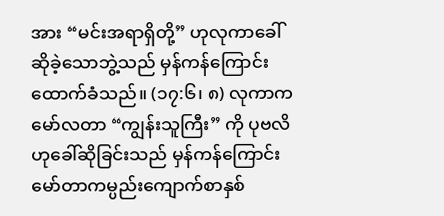အား “မင်းအရာရှိတို့” ဟုလုကာခေါ်ဆိုခဲ့သောဘွဲ့သည် မှန်ကန်ကြောင်း ထောက်ခံသည်။ (၁၇:၆၊ ၈) လုကာက မော်လတာ “ကျွန်းသူကြီး” ကို ပုဗလိဟုခေါ်ဆိုခြင်းသည် မှန်ကန်ကြောင်း မော်တာကမ္ပည်းကျောက်စာနှစ်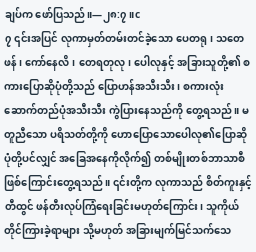ချပ်က ဖော်ပြသည်။—၂၈:၇။c
၇ ၎င်းအပြင် လုကာမှတ်တမ်းတင်ခဲ့သော ပေတရု၊ သတေဖန်၊ ကော်နေလိ၊ တေရတုလု၊ ပေါလုနှင့် အခြားသူတို့၏ စကားပြောဆိုပုံတို့သည် ပြောဟန်အသီးသီး၊ စကားလုံးဆောက်တည်ပုံအသီးသီး ကွဲပြားနေသည်ကို တွေ့ရသည်။ မတူညီသော ပရိသတ်တို့ကို ဟောပြောသောပေါလု၏ပြောဆိုပုံတို့ပင်လျှင် အခြေအနေကိုလိုက်၍ တစ်မျိုးတစ်ဘာသာစီ ဖြစ်ကြောင်းတွေ့ရသည်။ ၎င်းတို့က လုကာသည် စိတ်ကူးနှင့်တီထွင် ဖန်တီးလုပ်ကြံရေးခြင်းမဟုတ်ကြောင်း၊ သူကိုယ်တိုင်ကြားခဲ့ရာများ သို့မဟုတ် အခြားမျက်မြင်သက်သေ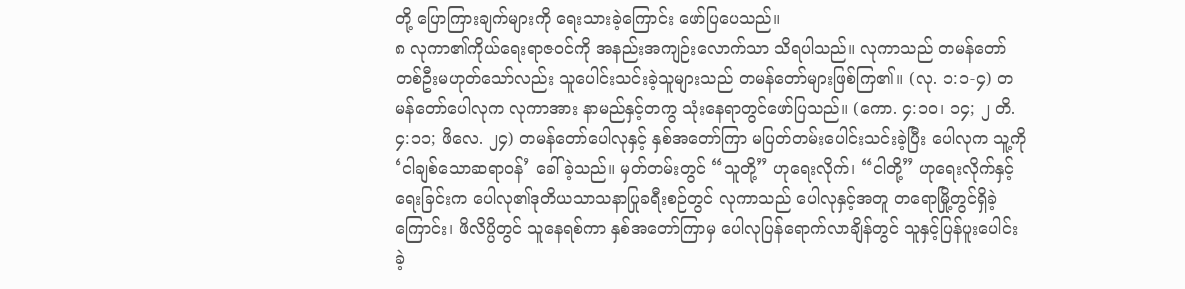တို့ ပြောကြားချက်များကို ရေးသားခဲ့ကြောင်း ဖော်ပြပေသည်။
၈ လုကာ၏ကိုယ်ရေးရာဇဝင်ကို အနည်းအကျဉ်းလောက်သာ သိရပါသည်။ လုကာသည် တမန်တော်တစ်ဦးမဟုတ်သော်လည်း သူပေါင်းသင်းခဲ့သူများသည် တမန်တော်များဖြစ်ကြ၏။ (လု. ၁:၁-၄) တမန်တော်ပေါလုက လုကာအား နာမည်နှင့်တကွ သုံးနေရာတွင်ဖော်ပြသည်။ (ကော. ၄:၁၀၊ ၁၄; ၂ တိ. ၄:၁၁; ဖိလေ. ၂၄) တမန်တော်ပေါလုနှင့် နှစ်အတော်ကြာ မပြတ်တမ်းပေါင်းသင်းခဲ့ပြီး ပေါလုက သူ့ကို ‘ငါချစ်သောဆရာဝန်’ ခေါ်ခဲ့သည်။ မှတ်တမ်းတွင် “သူတို့” ဟုရေးလိုက်၊ “ငါတို့” ဟုရေးလိုက်နှင့် ရေးခြင်းက ပေါလု၏ဒုတိယသာသနာပြုခရီးစဉ်တွင် လုကာသည် ပေါလုနှင့်အတူ တရောမြို့တွင်ရှိခဲ့ကြောင်း၊ ဖိလိပ္ပိတွင် သူနေရစ်ကာ နှစ်အတော်ကြာမှ ပေါလုပြန်ရောက်လာချိန်တွင် သူနှင့်ပြန်ပူးပေါင်းခဲ့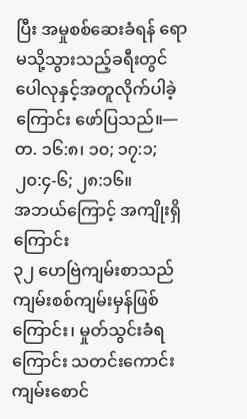ပြီး အမှုစစ်ဆေးခံရန် ရောမသို့သွားသည့်ခရီးတွင် ပေါလုနှင့်အတူလိုက်ပါခဲ့ကြောင်း ဖော်ပြသည်။—တ. ၁၆:၈၊ ၁၀; ၁၇:၁; ၂၀:၄-၆; ၂၈:၁၆။
အဘယ်ကြောင့် အကျိုးရှိကြောင်း
၃၂ ဟေဗြဲကျမ်းစာသည် ကျမ်းစစ်ကျမ်းမှန်ဖြစ်ကြောင်း၊ မှုတ်သွင်းခံရကြောင်း သတင်းကောင်းကျမ်းစောင်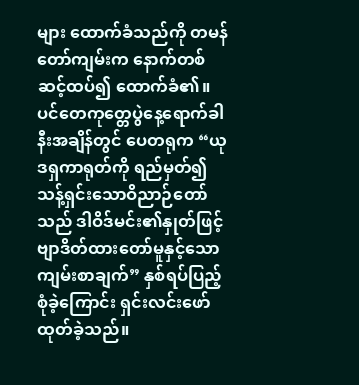များ ထောက်ခံသည်ကို တမန်တော်ကျမ်းက နောက်တစ်ဆင့်ထပ်၍ ထောက်ခံ၏။ ပင်တေကုတ္တေပွဲနေ့ရောက်ခါနီးအချိန်တွင် ပေတရုက “ယုဒရှကာရုတ်ကို ရည်မှတ်၍ သန့်ရှင်းသောဝိညာဉ်တော်သည် ဒါဝိဒ်မင်း၏နှုတ်ဖြင့် ဗျာဒိတ်ထားတော်မူနှင့်သော ကျမ်းစာချက်” နှစ်ရပ်ပြည့်စုံခဲ့ကြောင်း ရှင်းလင်းဖော်ထုတ်ခဲ့သည်။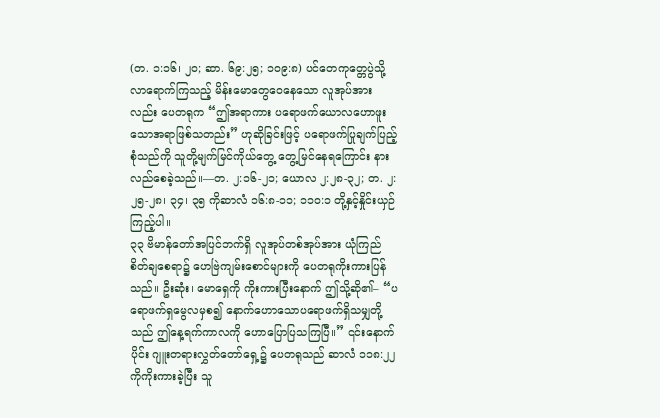(တ. ၁:၁၆၊ ၂၀; ဆာ. ၆၉:၂၅; ၁၀၉:၈) ပင်တေကုတ္တေပွဲသို့လာရောက်ကြသည့် မိန်းမောတွေဝေနေသော လူအုပ်အားလည်း ပေတရုက “ဤအရာကား ပရောဖက်ယောလဟောဖူးသောအရာဖြစ်သတည်း” ဟုဆိုခြင်းဖြင့် ပရောဖက်ပြုချက်ပြည့်စုံသည်ကို သူတို့မျက်မြင်ကိုယ်တွေ့ တွေ့မြင်နေရကြောင်း နားလည်စေခဲ့သည်။—တ. ၂:၁၆-၂၁; ယောလ ၂:၂၈-၃၂; တ. ၂:၂၅-၂၈၊ ၃၄၊ ၃၅ ကိုဆာလံ ၁၆:၈-၁၁; ၁၁၀:၁ တို့နှင့်နှိုင်းယှဉ်ကြည့်ပါ။
၃၃ ဗိမာန်တော်အပြင်ဘက်ရှိ လူအုပ်တစ်အုပ်အား ယုံကြည်စိတ်ချစေရာ၌ ဟေဗြဲကျမ်းစောင်များကို ပေတရုကိုးကားပြန်သည်။ ဦးဆုံး၊ မောရှေကို ကိုးကားပြီးနောက် ဤသို့ဆို၏– “ပရောဖက်ရှမွေလမှစ၍ နောက်ဟောသောပရောဖက်ရှိသမျှတို့သည် ဤနေ့ရက်ကာလကို ဟောပြောပြသကြပြီ။” ၎င်းနောက်ပိုင်း ဂျူးတရားလွှတ်တော်ရှေ့၌ ပေတရုသည် ဆာလံ ၁၁၈:၂၂ ကိုကိုးကားခဲ့ပြီး သူ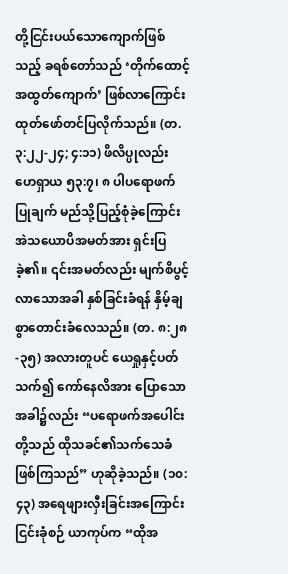တို့ငြင်းပယ်သောကျောက်ဖြစ်သည့် ခရစ်တော်သည် ‘တိုက်ထောင့်အထွတ်ကျောက်’ ဖြစ်လာကြောင်း ထုတ်ဖော်တင်ပြလိုက်သည်။ (တ. ၃:၂၂-၂၄; ၄:၁၁) ဖိလိပ္ပုလည်း ဟေရှာယ ၅၃:၇၊ ၈ ပါပရောဖက်ပြုချက် မည်သို့ပြည့်စုံခဲ့ကြောင်း အဲသယောပိအမတ်အား ရှင်းပြခဲ့၏။ ၎င်းအမတ်လည်း မျက်စိပွင့်လာသောအခါ နှစ်ခြင်းခံရန် နှိမ့်ချစွာတောင်းခံလေသည်။ (တ. ၈:၂၈-၃၅) အလားတူပင် ယေရှုနှင့်ပတ်သက်၍ ကော်နေလိအား ပြောသောအခါ၌လည်း “ပရောဖက်အပေါင်းတို့သည် ထိုသခင်၏သက်သေခံဖြစ်ကြသည်” ဟုဆိုခဲ့သည်။ (၁၀:၄၃) အရေဖျားလှီးခြင်းအကြောင်း ငြင်းခုံစဉ် ယာကုပ်က “ထိုအ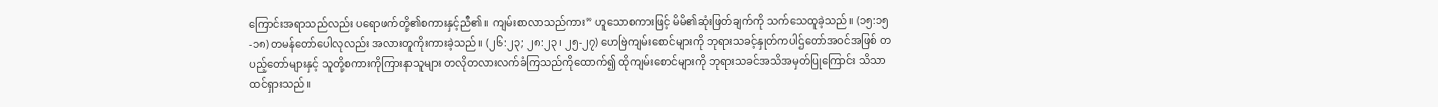ကြောင်းအရာသည်လည်း ပရောဖက်တို့၏စကားနှင့်ညီ၏။ ကျမ်းစာလာသည်ကား” ဟူသောစကားဖြင့် မိမိ၏ဆုံးဖြတ်ချက်ကို သက်သေထူခဲ့သည်။ (၁၅:၁၅-၁၈) တမန်တော်ပေါလုလည်း အလားတူကိုးကားခဲ့သည်။ (၂၆:၂၃; ၂၈:၂၃၊ ၂၅-၂၇) ဟေဗြဲကျမ်းစောင်များကို ဘုရားသခင့်နှုတ်ကပါဌ်တော်အဝင်အဖြစ် တပည့်တော်များနှင့် သူတို့စကားကိုကြားနာသူများ တလိုတလားလက်ခံကြသည်ကိုထောက်၍ ထိုကျမ်းစောင်များကို ဘုရားသခင်အသိအမှတ်ပြုကြောင်း သိသာထင်ရှားသည်။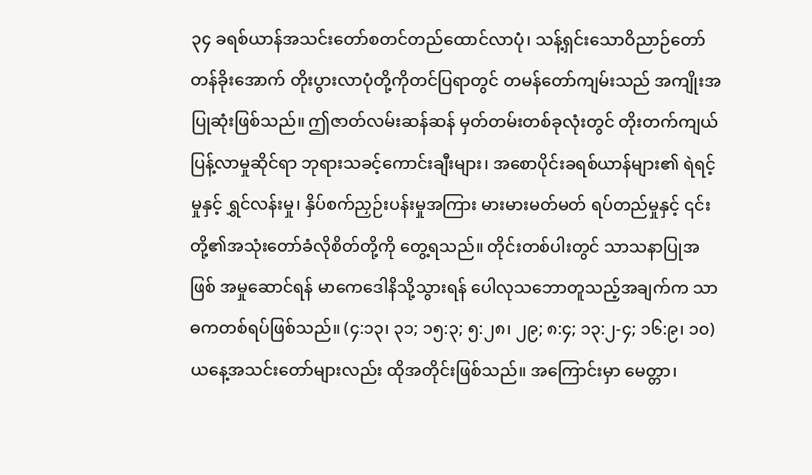၃၄ ခရစ်ယာန်အသင်းတော်စတင်တည်ထောင်လာပုံ၊ သန့်ရှင်းသောဝိညာဉ်တော်တန်ခိုးအောက် တိုးပွားလာပုံတို့ကိုတင်ပြရာတွင် တမန်တော်ကျမ်းသည် အကျိုးအပြုဆုံးဖြစ်သည်။ ဤဇာတ်လမ်းဆန်ဆန် မှတ်တမ်းတစ်ခုလုံးတွင် တိုးတက်ကျယ်ပြန့်လာမှုဆိုင်ရာ ဘုရားသခင့်ကောင်းချီးများ၊ အစောပိုင်းခရစ်ယာန်များ၏ ရဲရင့်မှုနှင့် ရွှင်လန်းမှု၊ နှိပ်စက်ညှဉ်းပန်းမှုအကြား မားမားမတ်မတ် ရပ်တည်မှုနှင့် ၎င်းတို့၏အသုံးတော်ခံလိုစိတ်တို့ကို တွေ့ရသည်။ တိုင်းတစ်ပါးတွင် သာသနာပြုအဖြစ် အမှုဆောင်ရန် မာကေဒေါနိသို့သွားရန် ပေါလုသဘောတူသည့်အချက်က သာဓကတစ်ရပ်ဖြစ်သည်။ (၄:၁၃၊ ၃၁; ၁၅:၃; ၅:၂၈၊ ၂၉; ၈:၄; ၁၃:၂-၄; ၁၆:၉၊ ၁၀) ယနေ့အသင်းတော်များလည်း ထိုအတိုင်းဖြစ်သည်။ အကြောင်းမှာ မေတ္တာ၊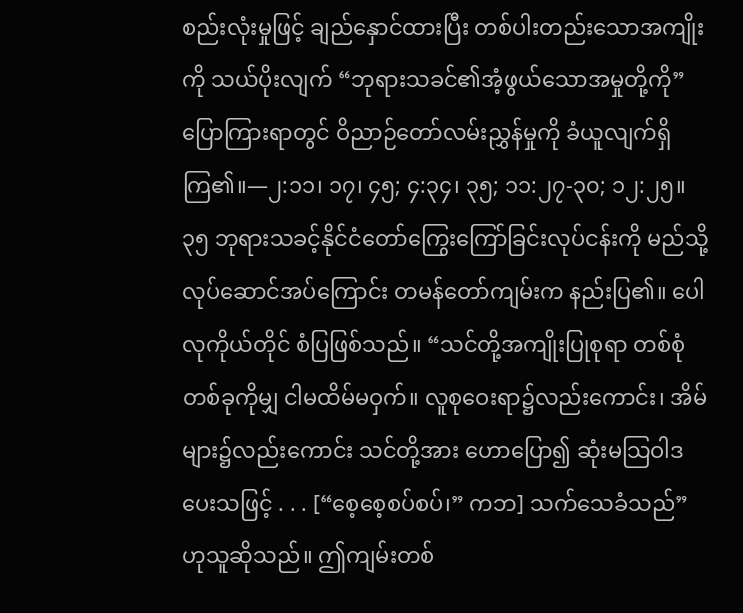စည်းလုံးမှုဖြင့် ချည်နှောင်ထားပြီး တစ်ပါးတည်းသောအကျိုးကို သယ်ပိုးလျက် “ဘုရားသခင်၏အံ့ဖွယ်သောအမှုတို့ကို” ပြောကြားရာတွင် ဝိညာဉ်တော်လမ်းညွှန်မှုကို ခံယူလျက်ရှိကြ၏။—၂:၁၁၊ ၁၇၊ ၄၅; ၄:၃၄၊ ၃၅; ၁၁:၂၇-၃၀; ၁၂:၂၅။
၃၅ ဘုရားသခင့်နိုင်ငံတော်ကြွေးကြော်ခြင်းလုပ်ငန်းကို မည်သို့လုပ်ဆောင်အပ်ကြောင်း တမန်တော်ကျမ်းက နည်းပြ၏။ ပေါလုကိုယ်တိုင် စံပြဖြစ်သည်။ “သင်တို့အကျိုးပြုစုရာ တစ်စုံတစ်ခုကိုမျှ ငါမထိမ်မဝှက်။ လူစုဝေးရာ၌လည်းကောင်း၊ အိမ်များ၌လည်းကောင်း သင်တို့အား ဟောပြော၍ ဆုံးမသြဝါဒပေးသဖြင့် . . . [“စေ့စေ့စပ်စပ်၊” ကဘ] သက်သေခံသည်” ဟုသူဆိုသည်။ ဤကျမ်းတစ်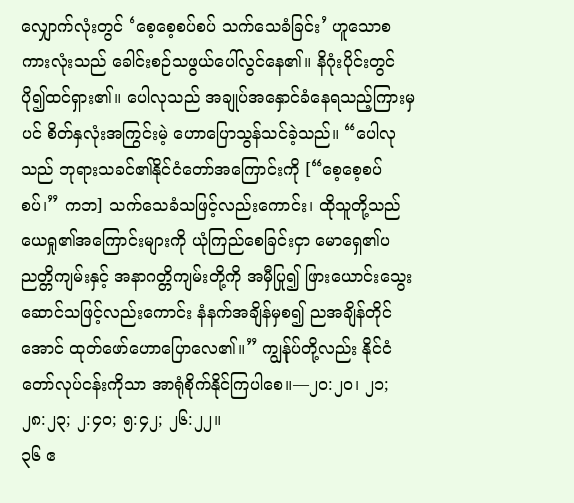လျှောက်လုံးတွင် ‘စေ့စေ့စပ်စပ် သက်သေခံခြင်း’ ဟူသောစကားလုံးသည် ခေါင်းစဉ်သဖွယ်ပေါ်လွင်နေ၏။ နိဂုံးပိုင်းတွင် ပို၍ထင်ရှား၏။ ပေါလုသည် အချုပ်အနှောင်ခံနေရသည့်ကြားမှပင် စိတ်နှလုံးအကြွင်းမဲ့ ဟောပြောသွန်သင်ခဲ့သည်။ “ပေါလုသည် ဘုရားသခင်၏နိုင်ငံတော်အကြောင်းကို [“စေ့စေ့စပ်စပ်၊” ကဘ] သက်သေခံသဖြင့်လည်းကောင်း၊ ထိုသူတို့သည် ယေရှု၏အကြောင်းများကို ယုံကြည်စေခြင်းငှာ မောရှေ၏ပညတ္တိကျမ်းနှင့် အနာဂတ္တိကျမ်းတို့ကို အမှီပြု၍ ဖြားယောင်းသွေးဆောင်သဖြင့်လည်းကောင်း နံနက်အချိန်မှစ၍ ညအချိန်တိုင်အောင် ထုတ်ဖော်ဟောပြောလေ၏။” ကျွန်ုပ်တို့လည်း နိုင်ငံတော်လုပ်ငန်းကိုသာ အာရုံစိုက်နိုင်ကြပါစေ။—၂၀:၂၀၊ ၂၁; ၂၈:၂၃; ၂:၄၀; ၅:၄၂; ၂၆:၂၂။
၃၆ ဧ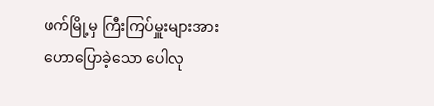ဖက်မြို့မှ ကြီးကြပ်မှူးများအား ဟောပြောခဲ့သော ပေါလု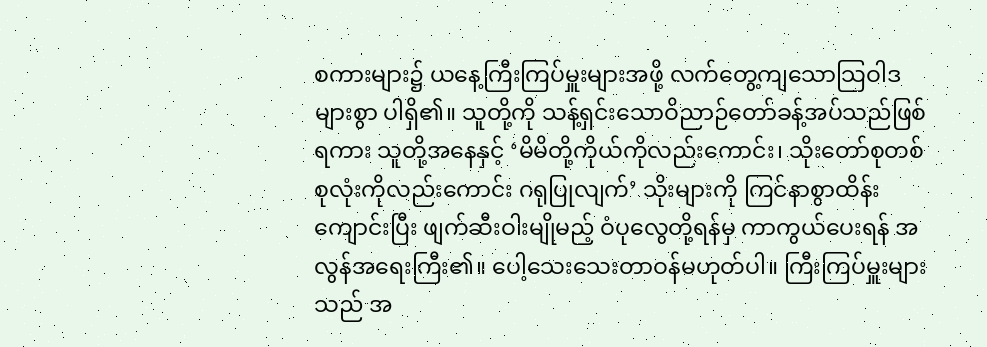စကားများ၌ ယနေ့ကြီးကြပ်မှူးများအဖို့ လက်တွေ့ကျသောသြဝါဒများစွာ ပါရှိ၏။ သူတို့ကို သန့်ရှင်းသောဝိညာဉ်တော်ခန့်အပ်သည်ဖြစ်ရကား သူတို့အနေနှင့် ‘မိမိတို့ကိုယ်ကိုလည်းကောင်း၊ သိုးတော်စုတစ်စုလုံးကိုလည်းကောင်း ဂရုပြုလျက်’ သိုးများကို ကြင်နာစွာထိန်းကျောင်းပြီး ဖျက်ဆီးဝါးမျိုမည့် ဝံပုလွေတို့ရန်မှ ကာကွယ်ပေးရန် အလွန်အရေးကြီး၏။ ပေါ့သေးသေးတာဝန်မဟုတ်ပါ။ ကြီးကြပ်မှူးများသည် အ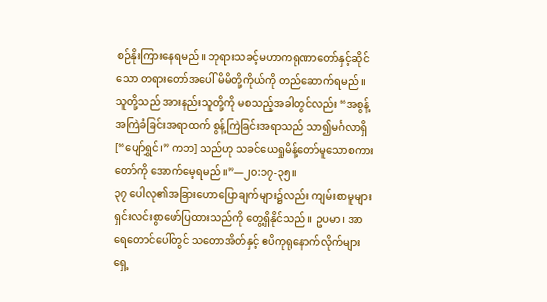စဉ်နိုးကြားနေရမည်။ ဘုရားသခင့်မဟာကရုဏာတော်နှင့်ဆိုင်သော တရားတော်အပေါ် မိမိတို့ကိုယ်ကို တည်ဆောက်ရမည်။ သူတို့သည် အားနည်းသူတို့ကို မစသည့်အခါတွင်လည်း “အစွန့်အကြဲခံခြင်းအရာထက် စွန့်ကြဲခြင်းအရာသည် သာ၍မင်္ဂလာရှိ [“ပျော်ရွှင်၊” ကဘ] သည်ဟု သခင်ယေရှုမိန့်တော်မူသောစကားတော်ကို အောက်မေ့ရမည်။”—၂၀:၁၇-၃၅။
၃၇ ပေါလု၏အခြားဟောပြောချက်များ၌လည်း ကျမ်းစာမူများ ရှင်းလင်းစွာဖော်ပြထားသည်ကို တွေ့ရှိနိုင်သည်။ ဥပမာ၊ အာရေတောင်ပေါ်တွင် သတောအိတ်နှင့် ဧပိကုရုနောက်လိုက်များရှေ့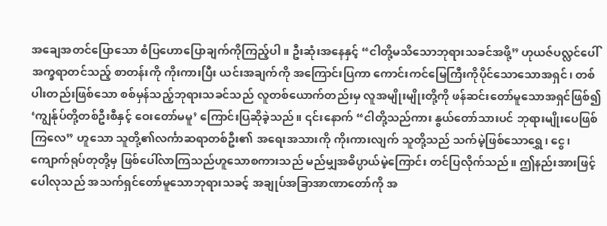အချေအတင်ပြောသော စံပြဟောပြောချက်ကိုကြည့်ပါ။ ဦးဆုံးအနေနှင့် “ငါတို့မသိသောဘုရားသခင်အဖို့” ဟုယဇ်ပလ္လင်ပေါ် အက္ခရာတင်သည့် စာတန်းကို ကိုးကားပြီး ယင်းအချက်ကို အကြောင်းပြကာ ကောင်းကင်မြေကြီးကိုပိုင်သောသောအရှင်၊ တစ်ပါးတည်းဖြစ်သော စစ်မှန်သည့်ဘုရားသခင်သည် လူတစ်ယောက်တည်းမှ လူအမျိုးမျိုးတို့ကို ဖန်ဆင်းတော်မူသောအရှင်ဖြစ်၍ ‘ကျွန်ုပ်တို့တစ်ဦးစီနှင့် ဝေးတော်မမူ’ ကြောင်းပြဆိုခဲ့သည်။ ၎င်းနောက် “ငါတို့သည်ကား နွယ်တော်သားပင် ဘုရားမျိုးပေဖြစ်ကြလေ” ဟူသော သူတို့၏လင်္ကာဆရာတစ်ဦး၏ အရေးအသားကို ကိုးကားလျက် သူတို့သည် သက်မဲ့ဖြစ်သောရွှေ၊ ငွေ၊ ကျောက်ရုပ်တုတို့မှ ဖြစ်ပေါ်လာကြသည်ဟူသောစကားသည် မည်မျှအဓိပ္ပာယ်မဲ့ကြောင်း တင်ပြလိုက်သည်။ ဤနည်းအားဖြင့် ပေါလုသည် အသက်ရှင်တော်မူသောဘုရားသခင့် အချုပ်အခြာအာဏာတော်ကို အ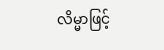လိမ္မာဖြင့်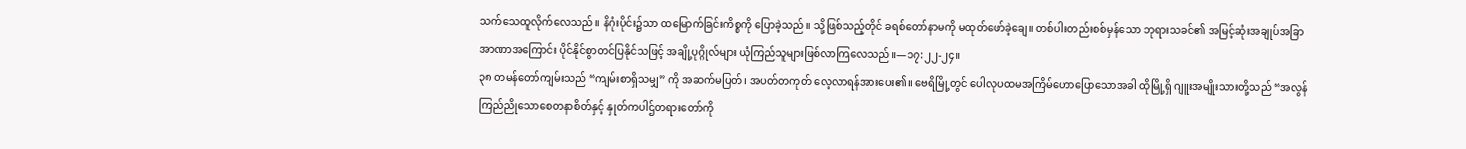သက်သေထူလိုက်လေသည်။ နိဂုံးပိုင်း၌သာ ထမြောက်ခြင်းကိစ္စကို ပြောခဲ့သည်။ သို့ဖြစ်သည့်တိုင် ခရစ်တော်နာမကို မထုတ်ဖော်ခဲ့ချေ။ တစ်ပါးတည်းစစ်မှန်သော ဘုရားသခင်၏ အမြင့်ဆုံးအချုပ်အခြာအာဏာအကြောင်း ပိုင်နိုင်စွာတင်ပြနိုင်သဖြင့် အချို့ပုဂ္ဂိုလ်များ ယုံကြည်သူများဖြစ်လာကြလေသည်။—၁၇:၂၂-၂၄။
၃၈ တမန်တော်ကျမ်းသည် “ကျမ်းစာရှိသမျှ” ကို အဆက်မပြတ်၊ အပတ်တကုတ် လေ့လာရန်အားပေး၏။ ဗေရိမြို့တွင် ပေါလုပထမအကြိမ်ဟောပြောသောအခါ ထိုမြို့ရှိ ဂျူးအမျိုးသားတို့သည် “အလွန်ကြည်ညိုသောစေတနာစိတ်နှင့် နှုတ်ကပါဌ်တရားတော်ကို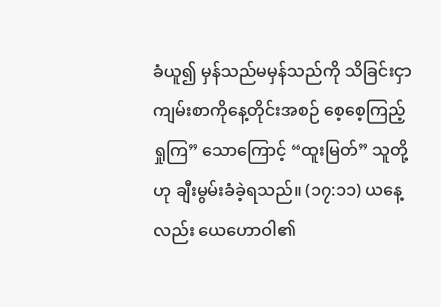ခံယူ၍ မှန်သည်မမှန်သည်ကို သိခြင်းငှာ ကျမ်းစာကိုနေ့တိုင်းအစဉ် စေ့စေ့ကြည့်ရှုကြ” သောကြောင့် “ထူးမြတ်” သူတို့ဟု ချီးမွမ်းခံခဲ့ရသည်။ (၁၇:၁၁) ယနေ့လည်း ယေဟောဝါ၏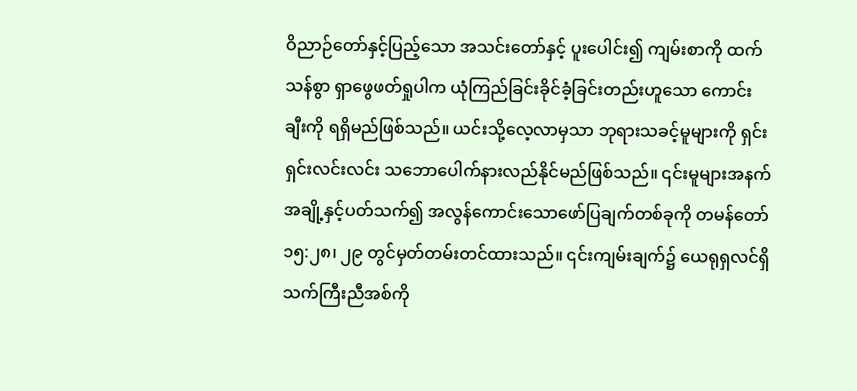ဝိညာဉ်တော်နှင့်ပြည့်သော အသင်းတော်နှင့် ပူးပေါင်း၍ ကျမ်းစာကို ထက်သန်စွာ ရှာဖွေဖတ်ရှုပါက ယုံကြည်ခြင်းခိုင်ခံ့ခြင်းတည်းဟူသော ကောင်းချီးကို ရရှိမည်ဖြစ်သည်။ ယင်းသို့လေ့လာမှသာ ဘုရားသခင့်မူများကို ရှင်းရှင်းလင်းလင်း သဘောပေါက်နားလည်နိုင်မည်ဖြစ်သည်။ ၎င်းမူများအနက် အချို့နှင့်ပတ်သက်၍ အလွန်ကောင်းသောဖော်ပြချက်တစ်ခုကို တမန်တော် ၁၅:၂၈၊ ၂၉ တွင်မှတ်တမ်းတင်ထားသည်။ ၎င်းကျမ်းချက်၌ ယေရုရှလင်ရှိ သက်ကြီးညီအစ်ကို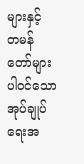များနှင့် တမန်တော်များပါဝင်သော အုပ်ချုပ်ရေးအ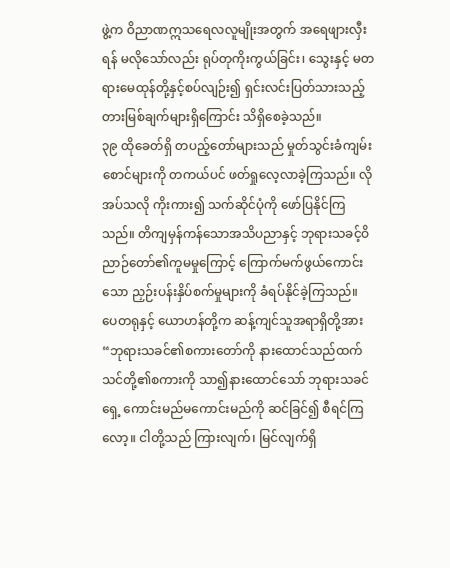ဖွဲ့က ဝိညာဏဣသရေလလူမျိုးအတွက် အရေဖျားလှီးရန် မလိုသော်လည်း ရုပ်တုကိုးကွယ်ခြင်း၊ သွေးနှင့် မတရားမေထုန်တို့နှင့်စပ်လျဉ်း၍ ရှင်းလင်းပြတ်သားသည့် တားမြစ်ချက်များရှိကြောင်း သိရှိစေခဲ့သည်။
၃၉ ထိုခေတ်ရှိ တပည့်တော်များသည် မှုတ်သွင်းခံကျမ်းစောင်များကို တကယ်ပင် ဖတ်ရှုလေ့လာခဲ့ကြသည်။ လိုအပ်သလို ကိုးကား၍ သက်ဆိုင်ပုံကို ဖော်ပြနိုင်ကြသည်။ တိကျမှန်ကန်သောအသိပညာနှင့် ဘုရားသခင့်ဝိညာဉ်တော်၏ကူမမှုကြောင့် ကြောက်မက်ဖွယ်ကောင်းသော ညှဉ်းပန်းနှိပ်စက်မှုများကို ခံရပ်နိုင်ခဲ့ကြသည်။ ပေတရုနှင့် ယောဟန်တို့က ဆန့်ကျင်သူအရာရှိတို့အား “ဘုရားသခင်၏စကားတော်ကို နားထောင်သည်ထက် သင်တို့၏စကားကို သာ၍နားထောင်သော် ဘုရားသခင်ရှေ့ ကောင်းမည်မကောင်းမည်ကို ဆင်ခြင်၍ စီရင်ကြလော့။ ငါတို့သည် ကြားလျက်၊ မြင်လျက်ရှိ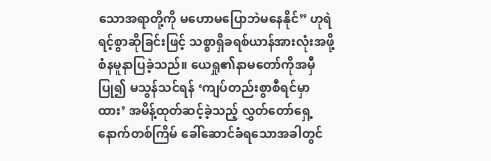သောအရာတို့ကို မဟောမပြောဘဲမနေနိုင်” ဟုရဲရင့်စွာဆိုခြင်းဖြင့် သစ္စာရှိခရစ်ယာန်အားလုံးအဖို့ စံနမူနာပြခဲ့သည်။ ယေရှု၏နာမတော်ကိုအမှီပြု၍ မသွန်သင်ရန် ‘ကျပ်တည်းစွာစီရင်မှာထား’ အမိန့်ထုတ်ဆင့်ခဲ့သည့် လွှတ်တော်ရှေ့ နောက်တစ်ကြိမ် ခေါ်ဆောင်ခံရသောအခါတွင်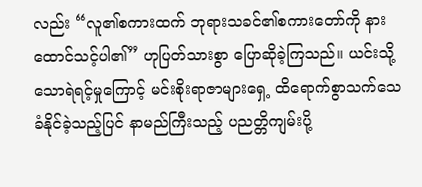လည်း “လူ၏စကားထက် ဘုရားသခင်၏စကားတော်ကို နားထောင်သင့်ပါ၏” ဟုပြတ်သားစွာ ပြောဆိုခဲ့ကြသည်။ ယင်းသို့သောရဲရင့်မှုကြောင့် မင်းစိုးရာဇာများရှေ့ ထိရောက်စွာသက်သေခံနိုင်ခဲ့သည့်ပြင် နာမည်ကြီးသည့် ပညတ္တိကျမ်းပို့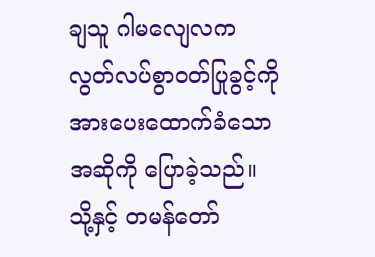ချသူ ဂါမလျေလက လွတ်လပ်စွာဝတ်ပြုခွင့်ကို အားပေးထောက်ခံသောအဆိုကို ပြောခဲ့သည်။ သို့နှင့် တမန်တော်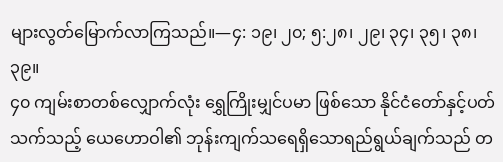များလွတ်မြောက်လာကြသည်။—၄: ၁၉၊ ၂၀; ၅:၂၈၊ ၂၉၊ ၃၄၊ ၃၅၊ ၃၈၊ ၃၉။
၄၀ ကျမ်းစာတစ်လျှောက်လုံး ရွှေကြိုးမျှင်ပမာ ဖြစ်သော နိုင်ငံတော်နှင့်ပတ်သက်သည့် ယေဟောဝါ၏ ဘုန်းကျက်သရေရှိသောရည်ရွယ်ချက်သည် တ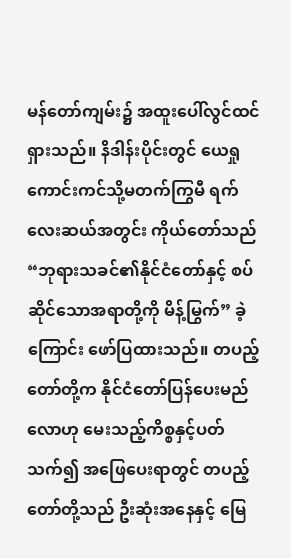မန်တော်ကျမ်း၌ အထူးပေါ်လွင်ထင်ရှားသည်။ နိဒါန်းပိုင်းတွင် ယေရှုကောင်းကင်သို့မတက်ကြွမီ ရက်လေးဆယ်အတွင်း ကိုယ်တော်သည် “ဘုရားသခင်၏နိုင်ငံတော်နှင့် စပ်ဆိုင်သောအရာတို့ကို မိန့်မြွက်” ခဲ့ကြောင်း ဖော်ပြထားသည်။ တပည့်တော်တို့က နိုင်ငံတော်ပြန်ပေးမည်လောဟု မေးသည့်ကိစ္စနှင့်ပတ်သက်၍ အဖြေပေးရာတွင် တပည့်တော်တို့သည် ဦးဆုံးအနေနှင့် မြေ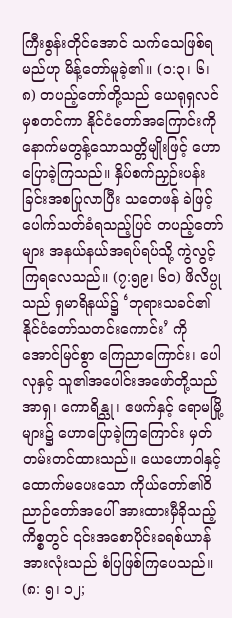ကြီးစွန်းတိုင်အောင် သက်သေဖြစ်ရမည်ဟု မိန့်တော်မူခဲ့၏။ (၁:၃၊ ၆၊ ၈) တပည့်တော်တို့သည် ယေရုရှလင်မှစတင်ကာ နိုင်ငံတော်အကြောင်းကို နောက်မတွန့်သောသတ္တိမျိုးဖြင့် ဟောပြောခဲ့ကြသည်။ နှိပ်စက်ညှဉ်းပန်းခြင်းအစပြုလာပြီး သတေဖန် ခဲဖြင့်ပေါက်သတ်ခံရသည့်ပြင် တပည့်တော်များ အနယ်နယ်အရပ်ရပ်သို့ ကွဲလွင့်ကြရလေသည်။ (၇:၅၉၊ ၆၀) ဖိလိပ္ပုသည် ရှမာရိနယ်၌ ‘ဘုရားသခင်၏နိုင်ငံတော်သတင်းကောင်း’ ကိုအောင်မြင်စွာ ကြေညာကြောင်း၊ ပေါလုနှင့် သူ၏အပေါင်းအဖော်တို့သည် အာရှ၊ ကောရိန္သု၊ ဧဖက်နှင့် ရောမမြို့များ၌ ဟောပြောခဲ့ကြကြောင်း မှတ်တမ်းတင်ထားသည်။ ယေဟောဝါနှင့် ထောက်မပေးသော ကိုယ်တော်၏ဝိညာဉ်တော်အပေါ် အားထားမှီခိုသည့်ကိစ္စတွင် ၎င်းအစောပိုင်းခရစ်ယာန်အားလုံးသည် စံပြဖြစ်ကြပေသည်။ (၈: ၅၊ ၁၂;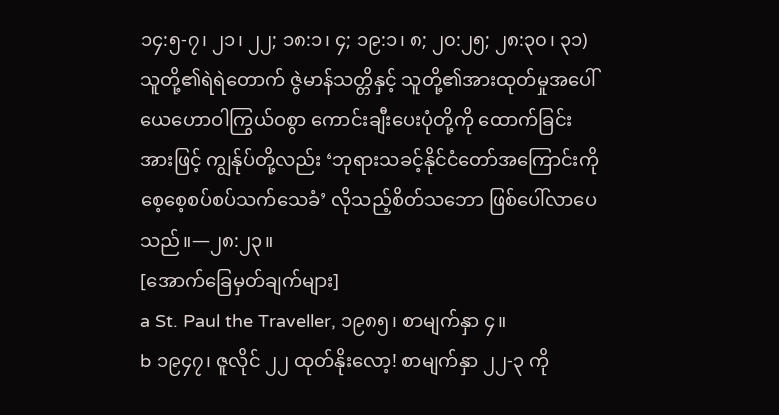၁၄:၅-၇၊ ၂၁၊ ၂၂; ၁၈:၁၊ ၄; ၁၉:၁၊ ၈; ၂၀:၂၅; ၂၈:၃၀၊ ၃၁) သူတို့၏ရဲရဲတောက် ဇွဲမာန်သတ္တိနှင့် သူတို့၏အားထုတ်မှုအပေါ် ယေဟောဝါကြွယ်ဝစွာ ကောင်းချီးပေးပုံတို့ကို ထောက်ခြင်းအားဖြင့် ကျွန်ုပ်တို့လည်း ‘ဘုရားသခင့်နိုင်ငံတော်အကြောင်းကို စေ့စေ့စပ်စပ်သက်သေခံ’ လိုသည့်စိတ်သဘော ဖြစ်ပေါ်လာပေသည်။—၂၈:၂၃။
[အောက်ခြေမှတ်ချက်များ]
a St. Paul the Traveller, ၁၉၈၅၊ စာမျက်နှာ ၄။
b ၁၉၄၇၊ ဇူလိုင် ၂၂ ထုတ်နိုးလော့! စာမျက်နှာ ၂၂-၃ ကို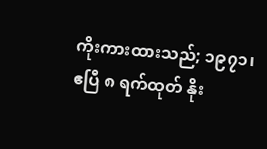ကိုးကားထားသည်; ၁၉၇၁၊ ဧပြီ ၈ ရက်ထုတ် နိုး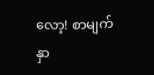လော့! စာမျက်နှာ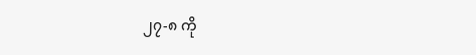၂၇-၈ ကို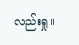လည်းရှု။